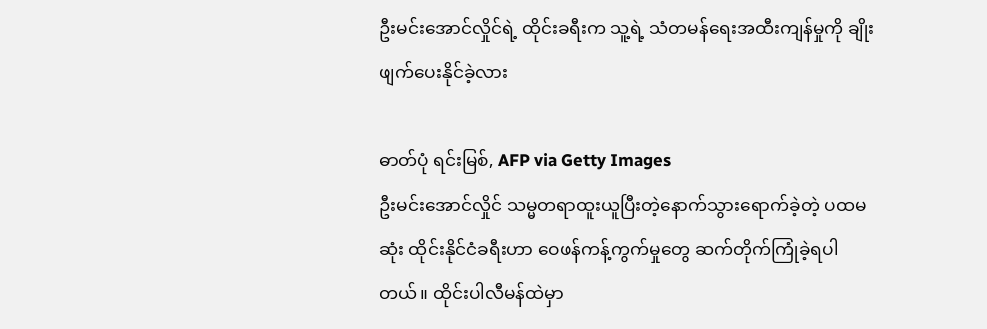ဦးမင်းအောင်လှိုင်ရဲ့ ထိုင်းခရီးက သူ့ရဲ့ သံတမန်ရေးအထီးကျန်မှုကို ချိုးဖျက်ပေးနိုင်ခဲ့လား

ဓာတ်ပုံ ရင်းမြစ်, AFP via Getty Images
ဦးမင်းအောင်လှိုင် သမ္မတရာထူးယူပြီးတဲ့နောက်သွားရောက်ခဲ့တဲ့ ပထမဆုံး ထိုင်းနိုင်ငံခရီးဟာ ဝေဖန်ကန့်ကွက်မှုတွေ ဆက်တိုက်ကြုံခဲ့ရပါတယ်။ ထိုင်းပါလီမန်ထဲမှာ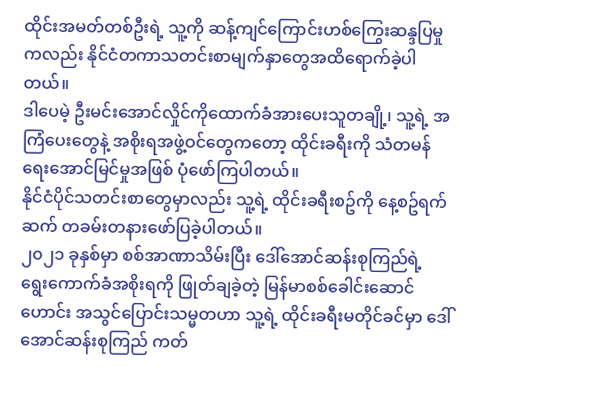ထိုင်းအမတ်တစ်ဦးရဲ့ သူ့ကို ဆန့်ကျင်ကြောင်းဟစ်ကြွေးဆန္ဒပြမှုကလည်း နိုင်ငံတကာသတင်းစာမျက်နှာတွေအထိရောက်ခဲ့ပါတယ်။
ဒါပေမဲ့ ဦးမင်းအောင်လှိုင်ကိုထောက်ခံအားပေးသူတချို့၊ သူ့ရဲ့ အကြံပေးတွေနဲ့ အစိုးရအဖွဲ့ဝင်တွေကတော့ ထိုင်းခရီးကို သံတမန်ရေးအောင်မြင်မှုအဖြစ် ပုံဖော်ကြပါတယ်။
နိုင်ငံပိုင်သတင်းစာတွေမှာလည်း သူ့ရဲ့ ထိုင်းခရီးစဥ်ကို နေ့စဥ်ရက်ဆက် တခမ်းတနားဖော်ပြခဲ့ပါတယ်။
၂၀၂၁ ခုနှစ်မှာ စစ်အာဏာသိမ်းပြီး ဒေါ်အောင်ဆန်းစုကြည်ရဲ့ ရွေးကောက်ခံအစိုးရကို ဖြုတ်ချခဲ့တဲ့ မြန်မာစစ်ခေါင်းဆောင်ဟောင်း အသွင်ပြောင်းသမ္မတဟာ သူ့ရဲ့ ထိုင်းခရီးမတိုင်ခင်မှာ ဒေါ်အောင်ဆန်းစုကြည် ကတ်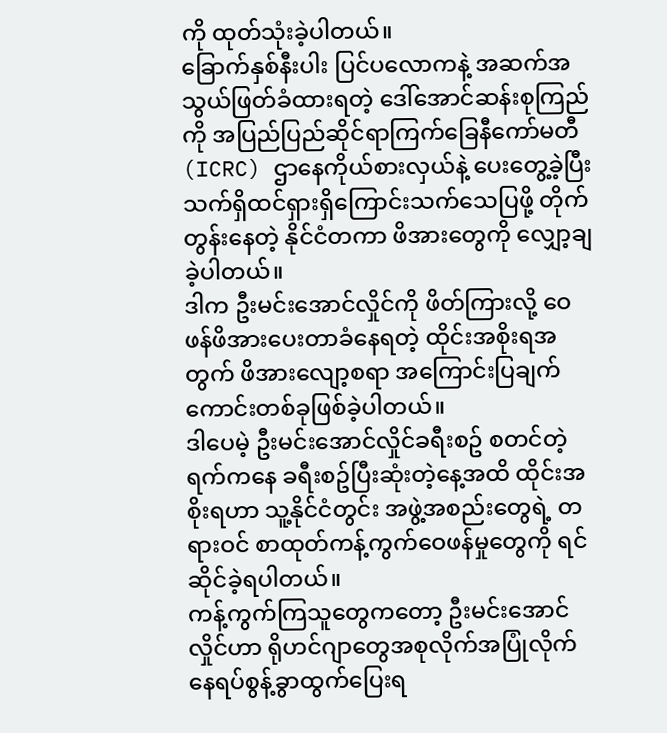ကို ထုတ်သုံးခဲ့ပါတယ်။
ခြောက်နှစ်နီးပါး ပြင်ပလောကနဲ့ အဆက်အသွယ်ဖြတ်ခံထားရတဲ့ ဒေါ်အောင်ဆန်းစုကြည်ကို အပြည်ပြည်ဆိုင်ရာကြက်ခြေနီကော်မတီ (ICRC) ဌာနေကိုယ်စားလှယ်နဲ့ ပေးတွေ့ခဲ့ပြီး သက်ရှိထင်ရှားရှိကြောင်းသက်သေပြဖို့ တိုက်တွန်းနေတဲ့ နိုင်ငံတကာ ဖိအားတွေကို လျှော့ချခဲ့ပါတယ်။
ဒါက ဦးမင်းအောင်လှိုင်ကို ဖိတ်ကြားလို့ ဝေဖန်ဖိအားပေးတာခံနေရတဲ့ ထိုင်းအစိုးရအတွက် ဖိအားလျော့စရာ အကြောင်းပြချက်ကောင်းတစ်ခုဖြစ်ခဲ့ပါတယ်။
ဒါပေမဲ့ ဦးမင်းအောင်လှိုင်ခရီးစဥ် စတင်တဲ့ရက်ကနေ ခရီးစဥ်ပြီးဆုံးတဲ့နေ့အထိ ထိုင်းအစိုးရဟာ သူ့နိုင်ငံတွင်း အဖွဲ့အစည်းတွေရဲ့ တရားဝင် စာထုတ်ကန့်ကွက်ဝေဖန်မှုတွေကို ရင်ဆိုင်ခဲ့ရပါတယ်။
ကန့်ကွက်ကြသူတွေကတော့ ဦးမင်းအောင်လှိုင်ဟာ ရိုဟင်ဂျာတွေအစုလိုက်အပြုံလိုက် နေရပ်စွန့်ခွာထွက်ပြေးရ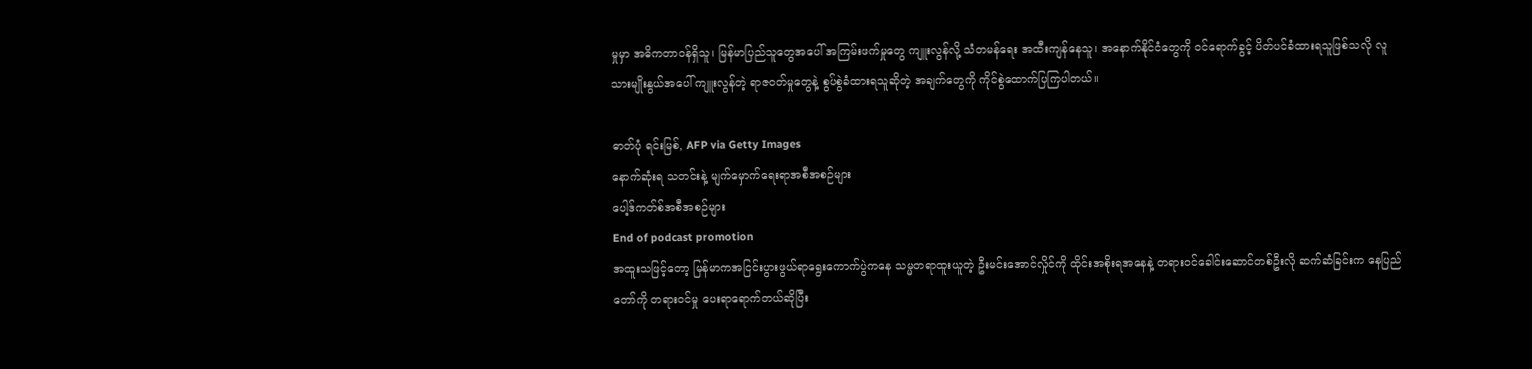မှုမှာ အဓိကတာဝန်ရှိသူ၊ မြန်မာပြည်သူတွေအပေါ် အကြမ်းဖက်မှုတွေ ကျူးလွန်လို့ သံတမန်ရေး အထီးကျန်နေသူ၊ အနောက်နိုင်ငံတွေကို ဝင်ရောက်ခွင့် ပိတ်ပင်ခံထားရသူဖြစ်သလို လူသားမျိုးနွယ်အပေါ် ကျူးလွန်တဲ့ ရာဇဝတ်မှုတွေနဲ့ စွပ်စွဲခံထားရသူဆိုတဲ့ အချက်တွေကို ကိုင်စွဲထောက်ပြကြပါတယ်။

ဓာတ်ပုံ ရင်းမြစ်, AFP via Getty Images
နောက်ဆုံးရ သတင်းနဲ့ မျက်မှောက်ရေးရာအစီအစဉ်များ
ပေါ့ဒ်ကတ်စ်အစီအစဉ်များ
End of podcast promotion
အထူးသဖြင့်တော့ မြန်မာကအငြင်းပွားဖွယ်ရာရွေးကောက်ပွဲကနေ သမ္မတရာထူးယူတဲ့ ဦးမင်းအောင်လှိုင်ကို ထိုင်းအစိုးရအနေနဲ့ တရားဝင်ခေါင်းဆောင်တစ်ဦးလို ဆက်ဆံခြင်းက နေပြည်တော်ကို တရားဝင်မှု ပေးရာရောက်တယ်ဆိုပြီး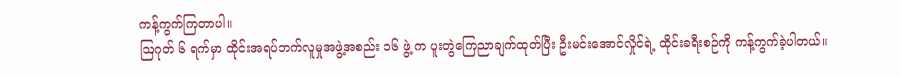ကန့်ကွက်ကြတာပါ။
ဩဂုတ် ၆ ရက်မှာ ထိုင်းအရပ်ဘက်လူမှုအဖွဲ့အစည်း ၁၆ ဖွဲ့ က ပူးတွဲကြေညာချက်ထုတ်ပြီး ဦးမင်းအောင်လှိုင်ရဲ့ ထိုင်းခရီးစဉ်ကို ကန့်ကွက်ခဲ့ပါတယ်။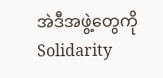အဲဒီအဖွဲ့တွေကို Solidarity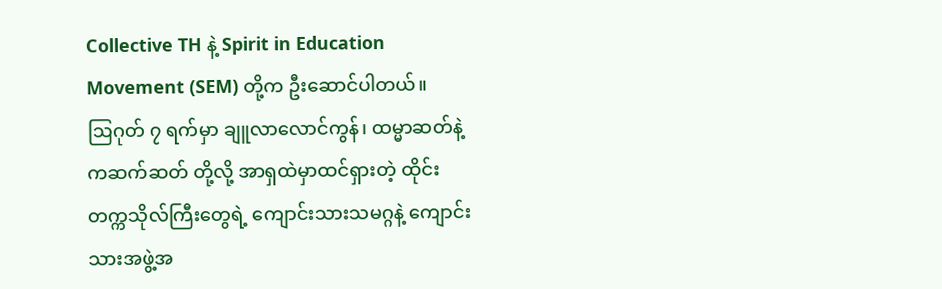Collective TH နဲ့ Spirit in Education Movement (SEM) တို့က ဦးဆောင်ပါတယ်။
ဩဂုတ် ၇ ရက်မှာ ချူလာလောင်ကွန်၊ ထမ္မာဆတ်နဲ့ ကဆက်ဆတ် တို့လို့ အာရှထဲမှာထင်ရှားတဲ့ ထိုင်းတက္ကသိုလ်ကြီးတွေရဲ့ ကျောင်းသားသမဂ္ဂနဲ့ ကျောင်းသားအဖွဲ့အ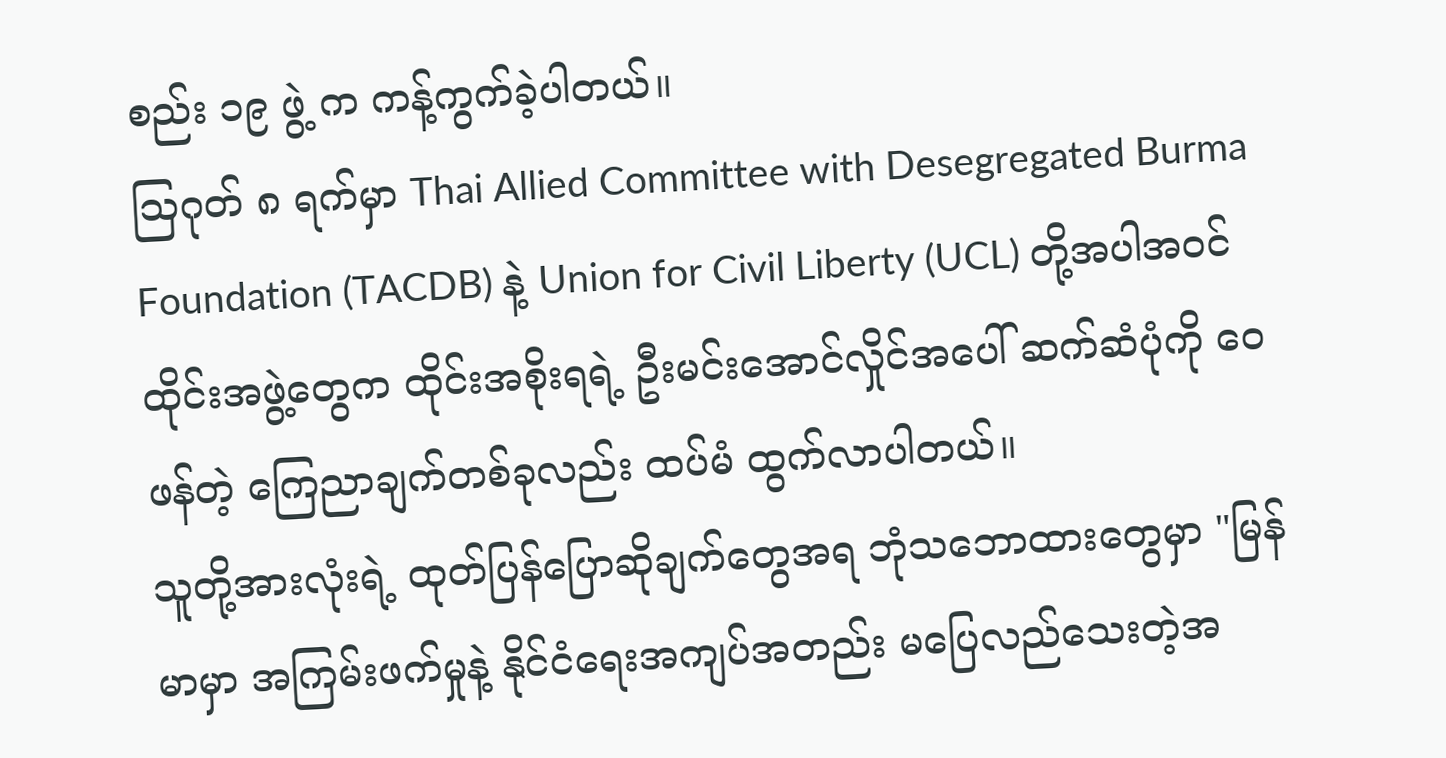စည်း ၁၉ ဖွဲ့ က ကန့်ကွက်ခဲ့ပါတယ်။
ဩဂုတ် ၈ ရက်မှာ Thai Allied Committee with Desegregated Burma Foundation (TACDB) နဲ့ Union for Civil Liberty (UCL) တို့အပါအဝင် ထိုင်းအဖွဲ့တွေက ထိုင်းအစိုးရရဲ့ ဦးမင်းအောင်လှိုင်အပေါ် ဆက်ဆံပုံကို ဝေဖန်တဲ့ ကြေညာချက်တစ်ခုလည်း ထပ်မံ ထွက်လာပါတယ်။
သူတို့အားလုံးရဲ့ ထုတ်ပြန်ပြောဆိုချက်တွေအရ ဘုံသဘောထားတွေမှာ "မြန်မာမှာ အကြမ်းဖက်မှုနဲ့ နိုင်ငံရေးအကျပ်အတည်း မပြေလည်သေးတဲ့အ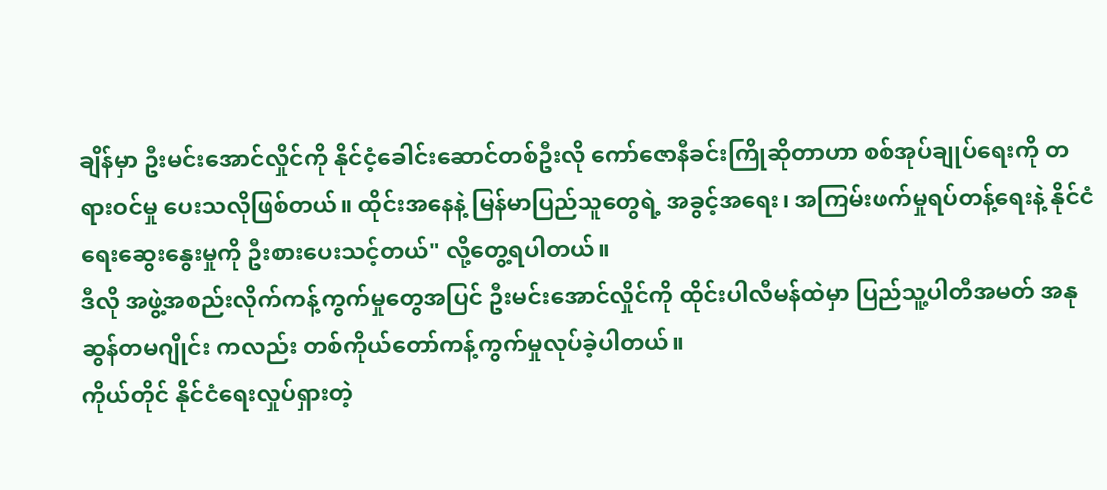ချိန်မှာ ဦးမင်းအောင်လှိုင်ကို နိုင်ငံ့ခေါင်းဆောင်တစ်ဦးလို ကော်ဇောနီခင်းကြိုဆိုတာဟာ စစ်အုပ်ချုပ်ရေးကို တရားဝင်မှု ပေးသလိုဖြစ်တယ်။ ထိုင်းအနေနဲ့ မြန်မာပြည်သူတွေရဲ့ အခွင့်အရေး၊ အကြမ်းဖက်မှုရပ်တန့်ရေးနဲ့ နိုင်ငံရေးဆွေးနွေးမှုကို ဦးစားပေးသင့်တယ်" လို့တွေ့ရပါတယ်။
ဒီလို အဖွဲ့အစည်းလိုက်ကန့်ကွက်မှုတွေအပြင် ဦးမင်းအောင်လှိုင်ကို ထိုင်းပါလီမန်ထဲမှာ ပြည်သူ့ပါတီအမတ် အနုဆွန်တမဂျိုင်း ကလည်း တစ်ကိုယ်တော်ကန့်ကွက်မှုလုပ်ခဲ့ပါတယ်။
ကိုယ်တိုင် နိုင်ငံရေးလှုပ်ရှားတဲ့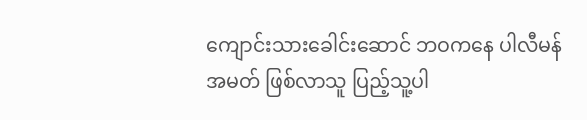ကျောင်းသားခေါင်းဆောင် ဘဝကနေ ပါလီမန်အမတ် ဖြစ်လာသူ ပြည့်သူ့ပါ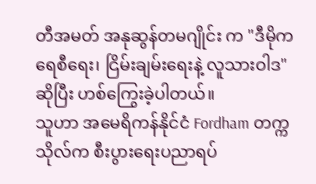တီအမတ် အနုဆွန်တမဂျိုင်း က "ဒီမိုကရေစီရေး၊ ငြိမ်းချမ်းရေးနဲ့ လူသားဝါဒ" ဆိုပြီး ဟစ်ကြွေးခဲ့ပါတယ်။
သူဟာ အမေရိကန်နိုင်ငံ Fordham တက္ကသိုလ်က စီးပွားရေးပညာရပ်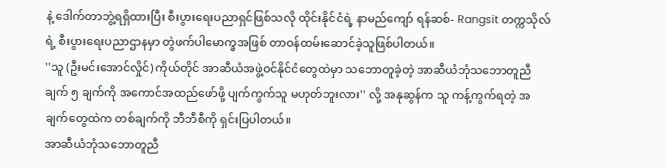နဲ့ ဒေါက်တာဘွဲ့ရရှိထားပြီး စီးပွားရေးပညာရှင်ဖြစ်သလို ထိုင်းနိုင်ငံရဲ့ နာမည်ကျော် ရန်ဆစ်- Rangsit တက္ကသိုလ်ရဲ့ စီးပွားရေးပညာဌာနမှာ တွဲဖက်ပါမောက္ခအဖြစ် တာဝန်ထမ်းဆောင်ခဲ့သူဖြစ်ပါတယ်။
''သူ (ဦးမင်းအောင်လှိုင်) ကိုယ်တိုင် အာဆီယံအဖွဲ့ဝင်နိုင်ငံတွေထဲမှာ သဘောတူခဲ့တဲ့ အာဆီယံဘုံသဘောတူညီချက် ၅ ချက်ကို အကောင်အထည်ဖော်ဖို့ ပျက်ကွက်သူ မဟုတ်ဘူးလား'' လို့ အနုဆွန်က သူ ကန့်ကွက်ရတဲ့ အချက်တွေထဲက တစ်ချက်ကို ဘီဘီစီကို ရှင်းပြပါတယ်။
အာဆီယံဘုံသဘောတူညီ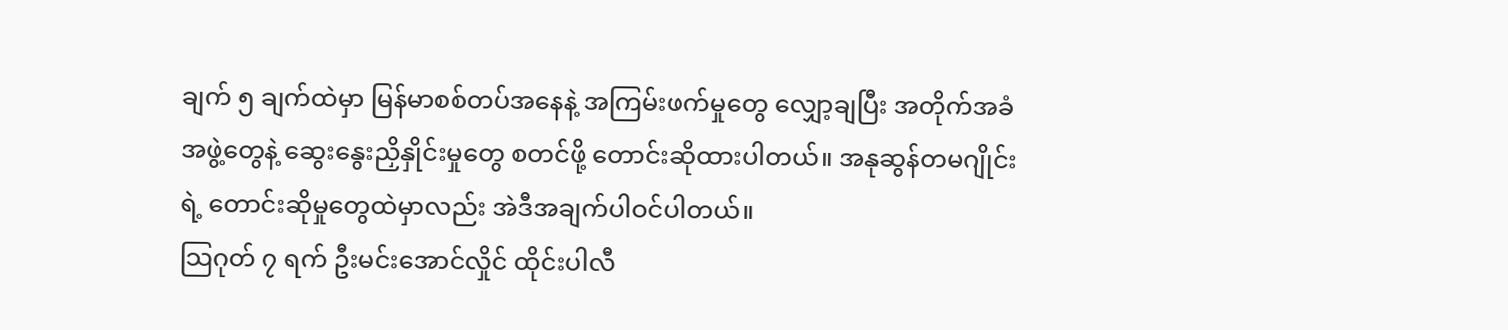ချက် ၅ ချက်ထဲမှာ မြန်မာစစ်တပ်အနေနဲ့ အကြမ်းဖက်မှုတွေ လျှော့ချပြီး အတိုက်အခံအဖွဲ့တွေနဲ့ ဆွေးနွေးညှိနှိုင်းမှုတွေ စတင်ဖို့ တောင်းဆိုထားပါတယ်။ အနုဆွန်တမဂျိုင်းရဲ့ တောင်းဆိုမှုတွေထဲမှာလည်း အဲဒီအချက်ပါဝင်ပါတယ်။
သြဂုတ် ၇ ရက် ဦးမင်းအောင်လှိုင် ထိုင်းပါလီ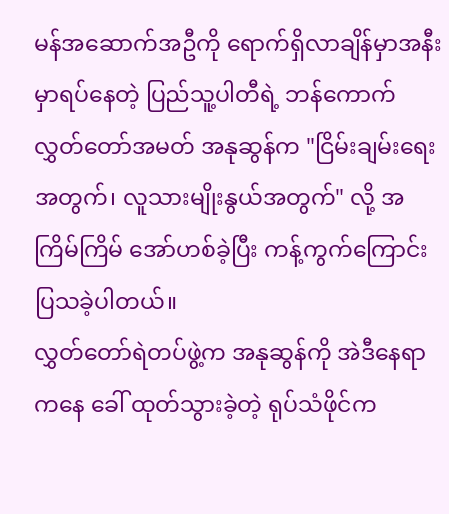မန်အဆောက်အဦကို ရောက်ရှိလာချိန်မှာအနီးမှာရပ်နေတဲ့ ပြည်သူ့ပါတီရဲ့ ဘန်ကောက်လွှတ်တော်အမတ် အနုဆွန်က "ငြိမ်းချမ်းရေးအတွက်၊ လူသားမျိုးနွယ်အတွက်" လို့ အကြိမ်ကြိမ် အော်ဟစ်ခဲ့ပြီး ကန့်ကွက်ကြောင်းပြသခဲ့ပါတယ်။
လွှတ်တော်ရဲတပ်ဖွဲ့က အနုဆွန်ကို အဲဒီနေရာကနေ ခေါ် ထုတ်သွားခဲ့တဲ့ ရုပ်သံဖိုင်က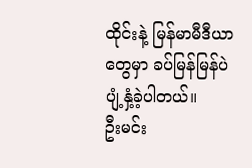ထိုင်းနဲ့ မြန်မာမီဒီယာတွေမှာ ခပ်မြန်မြန်ပဲ ပျံ့နှံ့ခဲ့ပါတယ်။
ဦးမင်း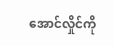အောင်လှိုင်ကို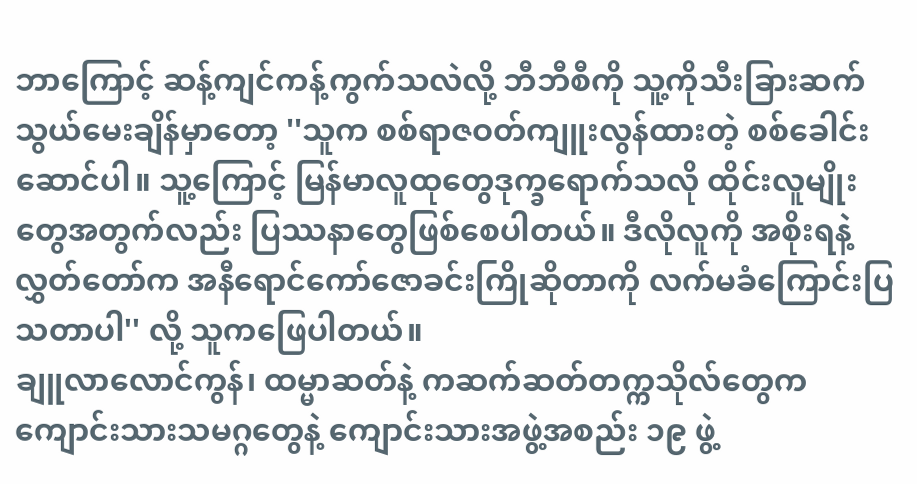ဘာကြောင့် ဆန့်ကျင်ကန့်ကွက်သလဲလို့ ဘီဘီစီကို သူ့ကိုသီးခြားဆက်သွယ်မေးချိန်မှာတော့ ''သူက စစ်ရာဇဝတ်ကျူးလွန်ထားတဲ့ စစ်ခေါင်းဆောင်ပါ။ သူ့ကြောင့် မြန်မာလူထုတွေဒုက္ခရောက်သလို ထိုင်းလူမျိုးတွေအတွက်လည်း ပြဿနာတွေဖြစ်စေပါတယ်။ ဒီလိုလူကို အစိုးရနဲ့ လွှတ်တော်က အနီရောင်ကော်ဇောခင်းကြိုဆိုတာကို လက်မခံကြောင်းပြသတာပါ'' လို့ သူကဖြေပါတယ်။
ချူလာလောင်ကွန်၊ ထမ္မာဆတ်နဲ့ ကဆက်ဆတ်တက္ကသိုလ်တွေက ကျောင်းသားသမဂ္ဂတွေနဲ့ ကျောင်းသားအဖွဲ့အစည်း ၁၉ ဖွဲ့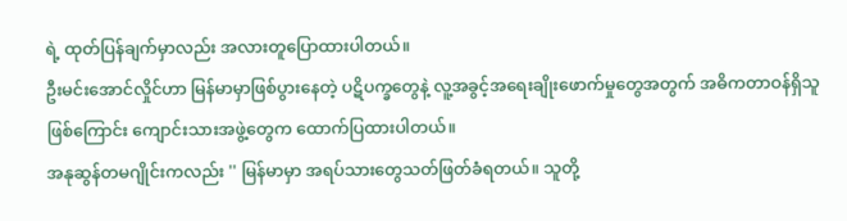ရဲ့ ထုတ်ပြန်ချက်မှာလည်း အလားတူပြောထားပါတယ်။
ဦးမင်းအောင်လှိုင်ဟာ မြန်မာမှာဖြစ်ပွားနေတဲ့ ပဋိပက္ခတွေနဲ့ လူ့အခွင့်အရေးချိုးဖောက်မှုတွေအတွက် အဓိကတာဝန်ရှိသူဖြစ်ကြောင်း ကျောင်းသားအဖွဲ့တွေက ထောက်ပြထားပါတယ်။
အနုဆွန်တမဂျိုင်းကလည်း '' မြန်မာမှာ အရပ်သားတွေသတ်ဖြတ်ခံရတယ်။ သူတို့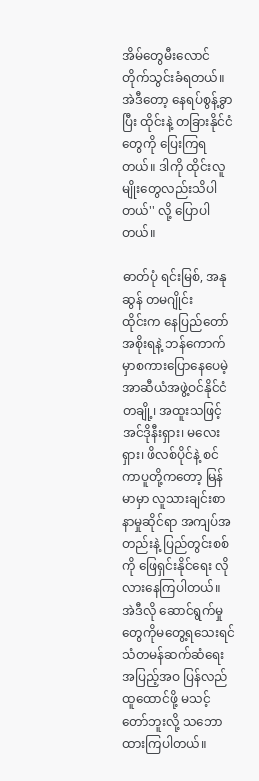အိမ်တွေမီးလောင်တိုက်သွင်းခံရတယ်။ အဲဒီတော့ နေရပ်စွန့်ခွာပြီး ထိုင်းနဲ့ တခြားနိုင်ငံတွေကို ပြေးကြရတယ်။ ဒါကို ထိုင်းလူမျိုးတွေလည်းသိပါတယ်'' လို့ ပြောပါတယ်။

ဓာတ်ပုံ ရင်းမြစ်, အနုဆွန် တမဂျိုင်း
ထိုင်းက နေပြည်တော်အစိုးရနဲ့ ဘန်ကောက်မှာစကားပြောနေပေမဲ့ အာဆီယံအဖွဲ့ဝင်နိုင်ငံတချို့၊ အထူးသဖြင့် အင်ဒိုနီးရှား၊ မလေးရှား၊ ဖိလစ်ပိုင်နဲ့ စင်ကာပူတို့ကတော့ မြန်မာမှာ လူသားချင်းစာနာမှုဆိုင်ရာ အကျပ်အတည်းနဲ့ ပြည်တွင်းစစ်ကို ဖြေရှင်းနိုင်ရေး လိုလားနေကြပါတယ်။
အဲဒီလို ဆောင်ရွက်မှုတွေကိုမတွေ့ရသေးရင် သံတမန်ဆက်ဆံရေးအပြည့်အဝ ပြန်လည်ထူထောင်ဖို့ မသင့်တော်ဘူးလို့ သဘောထားကြပါတယ်။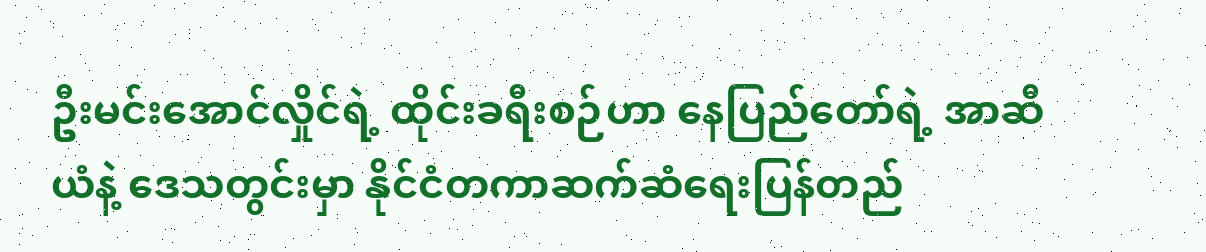ဦးမင်းအောင်လှိုင်ရဲ့ ထိုင်းခရီးစဉ်ဟာ နေပြည်တော်ရဲ့ အာဆီယံနဲ့ ဒေသတွင်းမှာ နိုင်ငံတကာဆက်ဆံရေးပြန်တည်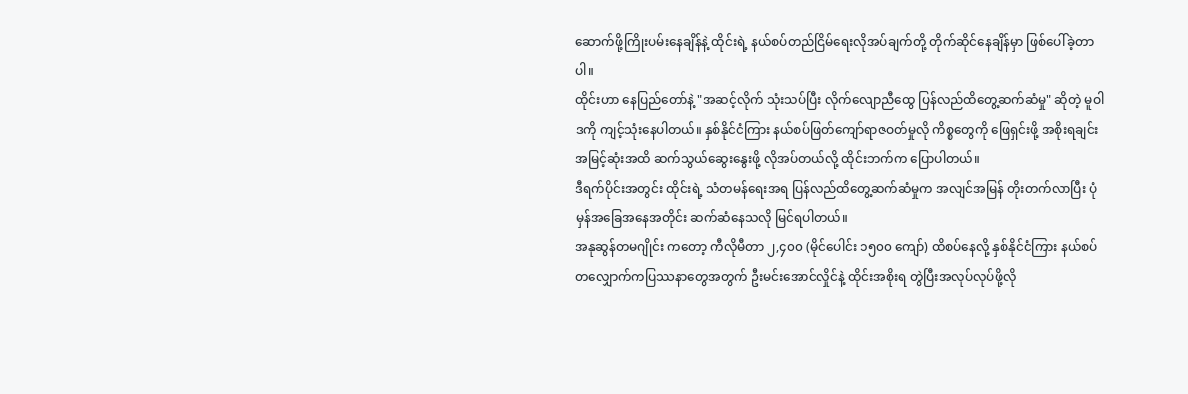ဆောက်ဖို့ကြိုးပမ်းနေချိန်နဲ့ ထိုင်းရဲ့ နယ်စပ်တည်ငြိမ်ရေးလိုအပ်ချက်တို့ တိုက်ဆိုင်နေချိန်မှာ ဖြစ်ပေါ်ခဲ့တာပါ။
ထိုင်းဟာ နေပြည်တော်နဲ့ "အဆင့်လိုက် သုံးသပ်ပြီး လိုက်လျောညီထွေ ပြန်လည်ထိတွေ့ဆက်ဆံမှု" ဆိုတဲ့ မူဝါဒကို ကျင့်သုံးနေပါတယ်။ နှစ်နိုင်ငံကြား နယ်စပ်ဖြတ်ကျော်ရာဇဝတ်မှုလို ကိစ္စတွေကို ဖြေရှင်းဖို့ အစိုးရချင်း အမြင့်ဆုံးအထိ ဆက်သွယ်ဆွေးနွေးဖို့ လိုအပ်တယ်လို့ ထိုင်းဘက်က ပြောပါတယ်။
ဒီရက်ပိုင်းအတွင်း ထိုင်းရဲ့ သံတမန်ရေးအရ ပြန်လည်ထိတွေ့ဆက်ဆံမှုက အလျင်အမြန် တိုးတက်လာပြီး ပုံမှန်အခြေအနေအတိုင်း ဆက်ဆံနေသလို မြင်ရပါတယ်။
အနုဆွန်တမဂျိုင်း ကတော့ ကီလိုမီတာ ၂,၄၀၀ (မိုင်ပေါင်း ၁၅၀၀ ကျော်) ထိစပ်နေလို့ နှစ်နိုင်ငံကြား နယ်စပ်တလျှောက်ကပြဿနာတွေအတွက် ဦးမင်းအောင်လှိုင်နဲ့ ထိုင်းအစိုးရ တွဲပြီးအလုပ်လုပ်ဖို့လို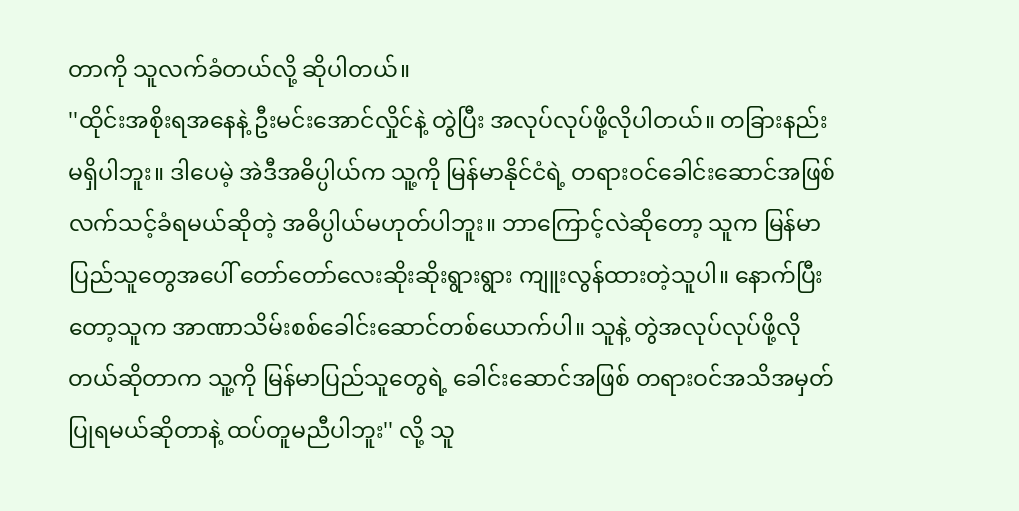တာကို သူလက်ခံတယ်လို့ ဆိုပါတယ်။
''ထိုင်းအစိုးရအနေနဲ့ ဦးမင်းအောင်လှိုင်နဲ့ တွဲပြီး အလုပ်လုပ်ဖို့လိုပါတယ်။ တခြားနည်းမရှိပါဘူး။ ဒါပေမဲ့ အဲဒီအဓိပ္ပါယ်က သူ့ကို မြန်မာနိုင်ငံရဲ့ တရားဝင်ခေါင်းဆောင်အဖြစ် လက်သင့်ခံရမယ်ဆိုတဲ့ အဓိပ္ပါယ်မဟုတ်ပါဘူး။ ဘာကြောင့်လဲဆိုတော့ သူက မြန်မာပြည်သူတွေအပေါ် တော်တော်လေးဆိုးဆိုးရွားရွား ကျူးလွန်ထားတဲ့သူပါ။ နောက်ပြီးတော့သူက အာဏာသိမ်းစစ်ခေါင်းဆောင်တစ်ယောက်ပါ။ သူနဲ့ တွဲအလုပ်လုပ်ဖို့လိုတယ်ဆိုတာက သူ့ကို မြန်မာပြည်သူတွေရဲ့ ခေါင်းဆောင်အဖြစ် တရားဝင်အသိအမှတ်ပြုရမယ်ဆိုတာနဲ့ ထပ်တူမညီပါဘူး'' လို့ သူ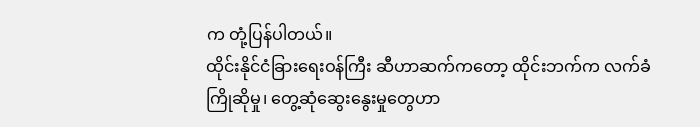က တုံ့ပြန်ပါတယ်။
ထိုင်းနိုင်ငံခြားရေးဝန်ကြီး ဆီဟာဆက်ကတော့ ထိုင်းဘက်က လက်ခံကြိုဆိုမှု၊ တွေ့ဆုံဆွေးနွေးမှုတွေဟာ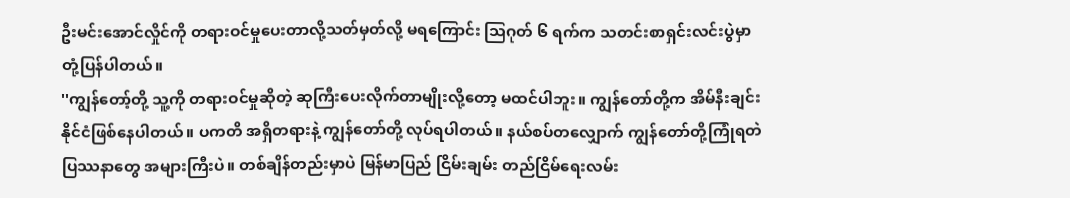ဦးမင်းအောင်လှိုင်ကို တရားဝင်မှုပေးတာလို့သတ်မှတ်လို့ မရကြောင်း သြဂုတ် ၆ ရက်က သတင်းစာရှင်းလင်းပွဲမှာတုံ့ပြန်ပါတယ်။
''ကျွန်တော့်တို့ သူ့ကို တရားဝင်မှုဆိုတဲ့ ဆုကြီးပေးလိုက်တာမျိုးလို့တော့ မထင်ပါဘူး။ ကျွန်တော်တို့က အိမ်နီးချင်းနိုင်ငံဖြစ်နေပါတယ်။ ပကတိ အရှိတရားနဲ့ ကျွန်တော်တို့ လုပ်ရပါတယ်။ နယ်စပ်တလျှောက် ကျွန်တော်တို့ကြုံရတဲ ပြဿနာတွေ အများကြီးပဲ။ တစ်ချိန်တည်းမှာပဲ မြန်မာပြည် ငြိမ်းချမ်း တည်ငြိမ်ရေးလမ်း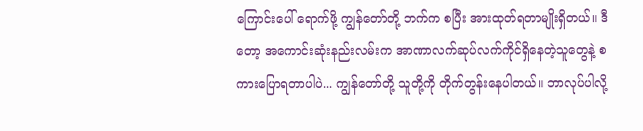ကြောင်းပေါ် ရောက်ဖို့ ကျွန်တော်တို့ ဘက်က စပြီး အားထုတ်ရတာမျိုးရှိတယ်။ ဒီတော့ အကောင်းဆုံးနည်းလမ်းက အာဏာလက်ဆုပ်လက်ကိုင်ရှိနေတဲ့သူတွေနဲ့ စကားပြောရတာပါပဲ... ကျွန်တော်တို့ သူတို့ကို တိုက်တွန်းနေပါတယ်။ ဘာလုပ်ပါလို့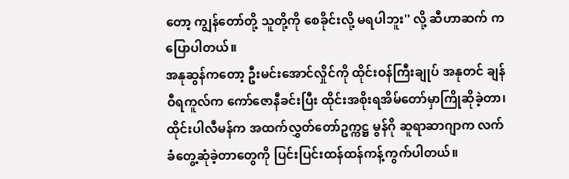တော့ ကျွန်တော်တို့ သူတို့ကို စေခိုင်းလို့ မရပါဘူး'' လို့ ဆီဟာဆက် ကပြောပါတယ်။
အနုဆွန်ကတော့ ဦးမင်းအောင်လှိုင်ကို ထိုင်းဝန်ကြီးချုပ် အနုတင် ချန်ဝီရကူလ်က ကော်ဇောနီခင်းပြီး ထိုင်းအစိုးရအိမ်တော်မှာကြိုဆိုခဲ့တာ၊ ထိုင်းပါလီမန်က အထက်လွှတ်တော်ဥက္ကဋ္ဌ မွန်ဂို ဆူရာဆာဂျာက လက်ခံတွေ့ဆုံခဲ့တာတွေကို ပြင်းပြင်းထန်ထန်ကန့်ကွက်ပါတယ်။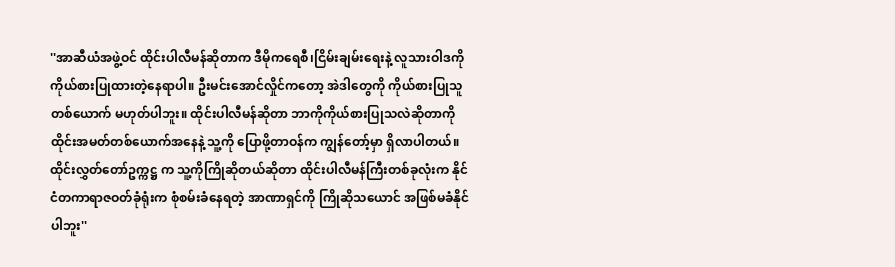''အာဆီယံအဖွဲ့ဝင် ထိုင်းပါလီမန်ဆိုတာက ဒီမိုကရေစီ၊ငြိမ်းချမ်းရေးနဲ့ လူသားဝါဒကိုကိုယ်စားပြုထားတဲ့နေရာပါ။ ဦးမင်းအောင်လှိုင်ကတော့ အဲဒါတွေကို ကိုယ်စားပြုသူတစ်ယောက် မဟုတ်ပါဘူး။ ထိုင်းပါလီမန်ဆိုတာ ဘာကိုကိုယ်စားပြုသလဲဆိုတာကို ထိုင်းအမတ်တစ်ယောက်အနေနဲ့ သူ့ကို ပြောဖို့တာဝန်က ကျွန်တော့်မှာ ရှိလာပါတယ်။ ထိုင်းလွှတ်တော်ဥက္ကဋ္ဌ က သူ့ကိုကြိုဆိုတယ်ဆိုတာ ထိုင်းပါလီမန်ကြီးတစ်ခုလုံးက နိုင်ငံတကာရာဇဝတ်ခုံရုံးက စုံစမ်းခံနေရတဲ့ အာဏာရှင်ကို ကြိုဆိုသယောင် အဖြစ်မခံနိုင်ပါဘူး''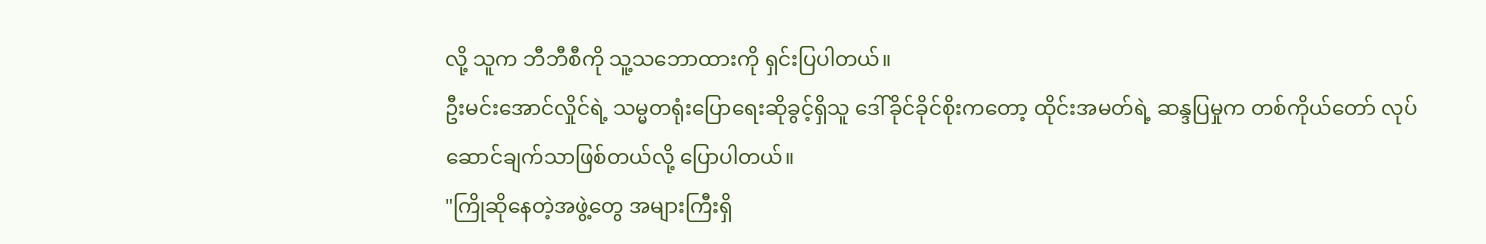လို့ သူက ဘီဘီစီကို သူ့သဘောထားကို ရှင်းပြပါတယ်။
ဦးမင်းအောင်လှိုင်ရဲ့ သမ္မတရုံးပြောရေးဆိုခွင့်ရှိသူ ဒေါ်ခိုင်ခိုင်စိုးကတော့ ထိုင်းအမတ်ရဲ့ ဆန္ဒပြမှုက တစ်ကိုယ်တော် လုပ်ဆောင်ချက်သာဖြစ်တယ်လို့ ပြောပါတယ်။
"ကြိုဆိုနေတဲ့အဖွဲ့တွေ အများကြီးရှိ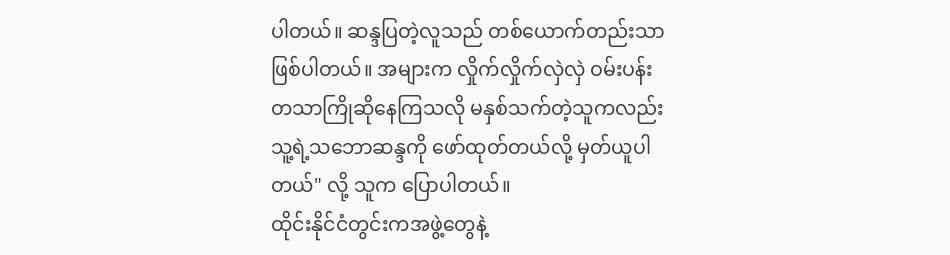ပါတယ်။ ဆန္ဒပြတဲ့လူသည် တစ်ယောက်တည်းသာဖြစ်ပါတယ်။ အများက လှိုက်လှိုက်လှဲလှဲ ဝမ်းပန်းတသာကြိုဆိုနေကြသလို မနှစ်သက်တဲ့သူကလည်း သူ့ရဲ့သဘောဆန္ဒကို ဖော်ထုတ်တယ်လို့ မှတ်ယူပါတယ်" လို့ သူက ပြောပါတယ်။
ထိုင်းနိုင်ငံတွင်းကအဖွဲ့တွေနဲ့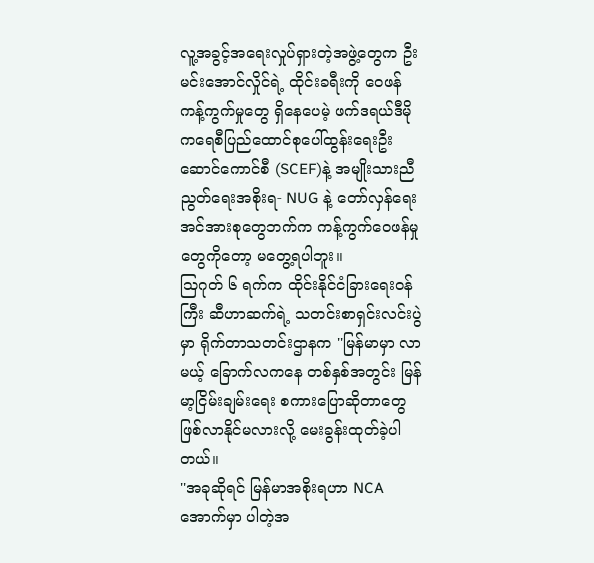လူ့အခွင့်အရေးလှုပ်ရှားတဲ့အဖွဲ့တွေက ဦးမင်းအောင်လှိုင်ရဲ့ ထိုင်းခရီးကို ဝေဖန်ကန့်ကွက်မှုတွေ ရှိနေပေမဲ့ ဖက်ဒရယ်ဒီမိုကရေစီပြည်ထောင်စုပေါ်ထွန်းရေးဦးဆောင်ကောင်စီ (SCEF)နဲ့ အမျိုးသားညီညွတ်ရေးအစိုးရ- NUG နဲ့ တော်လှန်ရေးအင်အားစုတွေဘက်က ကန့်ကွက်ဝေဖန်မှုတွေကိုတော့ မတွေ့ရပါဘူး။
သြဂုတ် ၆ ရက်က ထိုင်းနိုင်ငံခြားရေးဝန်ကြီး ဆီဟာဆက်ရဲ့ သတင်းစာရှင်းလင်းပွဲမှာ ရိုက်တာသတင်းဌာနက ''မြန်မာမှာ လာမယ့် ခြောက်လကနေ တစ်နှစ်အတွင်း မြန်မာ့ငြိမ်းချမ်းရေး စကားပြောဆိုတာတွေဖြစ်လာနိုင်မလားလို့ မေးခွန်းထုတ်ခဲ့ပါတယ်။
''အခုဆိုရင် မြန်မာအစိုးရဟာ NCA အောက်မှာ ပါတဲ့အ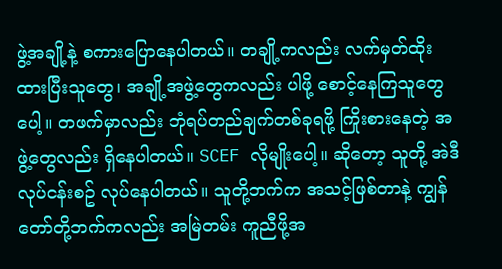ဖွဲ့အချို့နဲ့ စကားပြောနေပါတယ်။ တချို့ကလည်း လက်မှတ်ထိုးထားပြီးသူတွေ၊ အချို့အဖွဲ့တွေကလည်း ပါဖို့ စောင့်နေကြသူတွေပေါ့။ တဖက်မှာလည်း ဘုံရပ်တည်ချက်တစ်ခုရဖို့ ကြိုးစားနေတဲ့ အဖွဲ့တွေလည်း ရှိနေပါတယ်။ SCEF လိုမျိုးပေါ့။ ဆိုတော့ သူတို့ အဲဒီလုပ်ငန်းစဥ် လုပ်နေပါတယ်။ သူတို့ဘက်က အသင့်ဖြစ်တာနဲ့ ကျွန်တော်တို့ဘက်ကလည်း အမြဲတမ်း ကူညီဖို့အ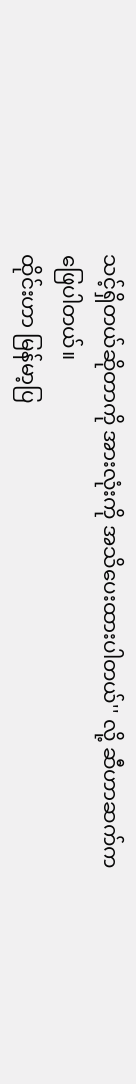သင့်ရှိတယ်ဆိုတာကို အားလုံးကို အသိပေးထားပါတယ်'' လို့ ဆီဟာဆက်က ဖြေပါတယ်။
ထိုင်းဟာ မြန်မာ့ပြ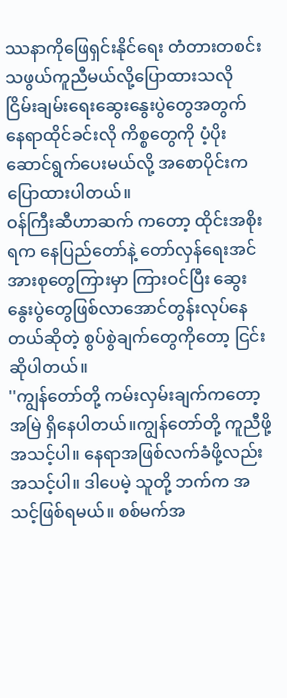ဿနာကိုဖြေရှင်းနိုင်ရေး တံတားတစင်းသဖွယ်ကူညီမယ်လို့ပြောထားသလို ငြိမ်းချမ်းရေးဆွေးနွေးပွဲတွေအတွက် နေရာထိုင်ခင်းလို ကိစ္စတွေကို ပံ့ပိုးဆောင်ရွက်ပေးမယ်လို့ အစောပိုင်းကပြောထားပါတယ်။
ဝန်ကြီးဆီဟာဆက် ကတော့ ထိုင်းအစိုးရက နေပြည်တော်နဲ့ တော်လှန်ရေးအင်အားစုတွေကြားမှာ ကြားဝင်ပြီး ဆွေးနွေးပွဲတွေဖြစ်လာအောင်တွန်းလုပ်နေတယ်ဆိုတဲ့ စွပ်စွဲချက်တွေကိုတော့ ငြင်းဆိုပါတယ်။
''ကျွန်တော်တို့ ကမ်းလှမ်းချက်ကတော့ အမြဲ ရှိနေပါတယ်။ကျွန်တော်တို့ ကူညီဖို့အသင့်ပါ။ နေရာအဖြစ်လက်ခံဖို့လည်း အသင့်ပါ။ ဒါပေမဲ့ သူတို့ ဘက်က အသင့်ဖြစ်ရမယ်။ စစ်မက်အ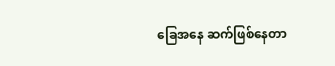ခြေအနေ ဆက်ဖြစ်နေတာ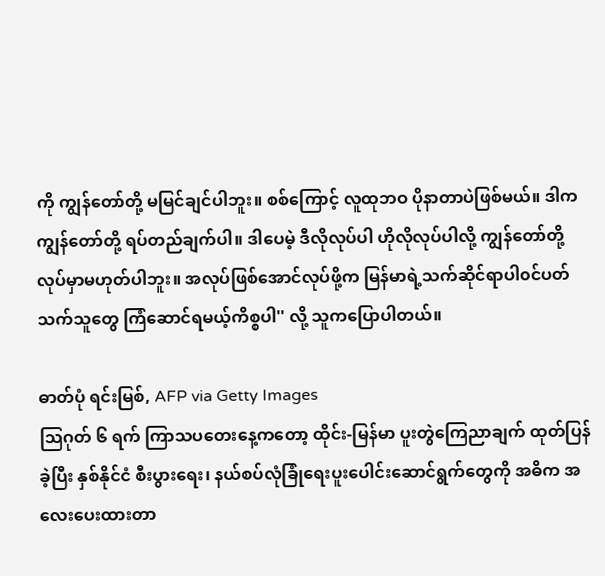ကို ကျွန်တော်တို့ မမြင်ချင်ပါဘူး။ စစ်ကြောင့် လူထုဘဝ ပိုနာတာပဲဖြစ်မယ်။ ဒါက ကျွန်တော်တို့ ရပ်တည်ချက်ပါ။ ဒါပေမဲ့ ဒီလိုလုပ်ပါ ဟိုလိုလုပ်ပါလို့ ကျွန်တော်တို့ လုပ်မှာမဟုတ်ပါဘူး။ အလုပ်ဖြစ်အောင်လုပ်ဖို့က မြန်မာရဲ့သက်ဆိုင်ရာပါ၀င်ပတ်သက်သူတွေ ကြံဆောင်ရမယ့်ကိစ္စပါ'' လို့ သူကပြောပါတယ်။

ဓာတ်ပုံ ရင်းမြစ်, AFP via Getty Images
သြဂုတ် ၆ ရက် ကြာသပတေးနေ့ကတော့ ထိုင်း-မြန်မာ ပူးတွဲကြေညာချက် ထုတ်ပြန်ခဲ့ပြီး နှစ်နိုင်ငံ စီးပွားရေး၊ နယ်စပ်လုံခြုံရေးပူးပေါင်းဆောင်ရွက်တွေကို အဓိက အလေးပေးထားတာ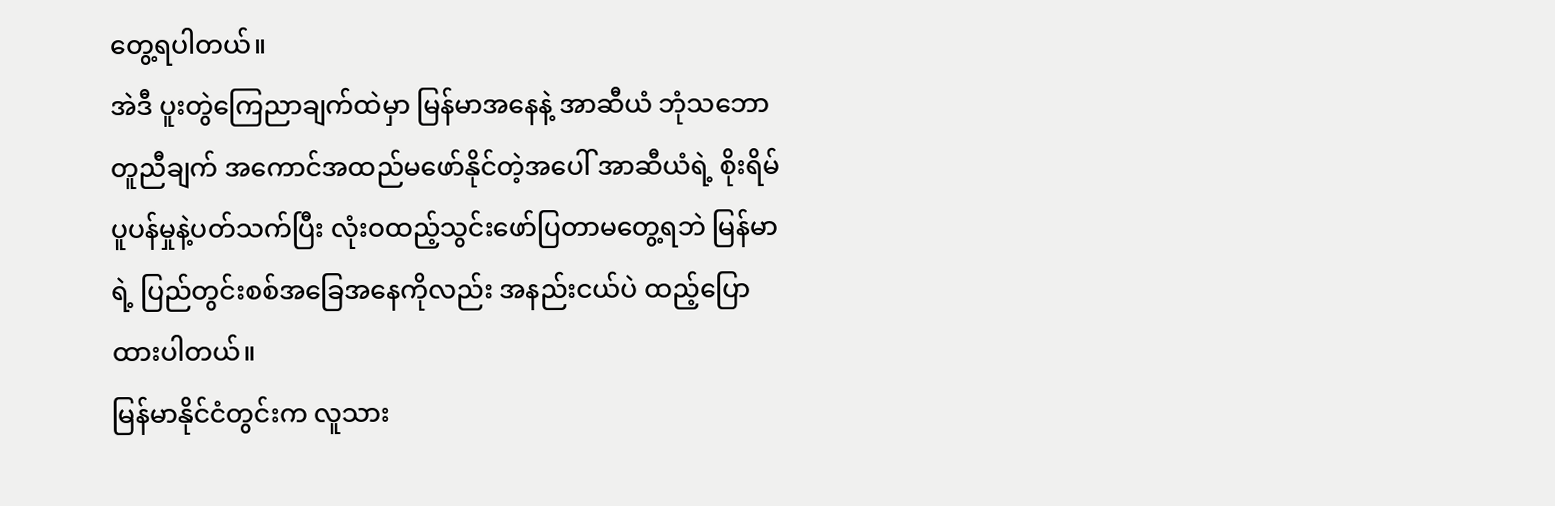တွေ့ရပါတယ်။
အဲဒီ ပူးတွဲကြေညာချက်ထဲမှာ မြန်မာအနေနဲ့ အာဆီယံ ဘုံသဘောတူညီချက် အကောင်အထည်မဖော်နိုင်တဲ့အပေါ် အာဆီယံရဲ့ စိုးရိမ်ပူပန်မှုနဲ့ပတ်သက်ပြီး လုံးဝထည့်သွင်းဖော်ပြတာမတွေ့ရဘဲ မြန်မာရဲ့ ပြည်တွင်းစစ်အခြေအနေကိုလည်း အနည်းငယ်ပဲ ထည့်ပြောထားပါတယ်။
မြန်မာနိုင်ငံတွင်းက လူသား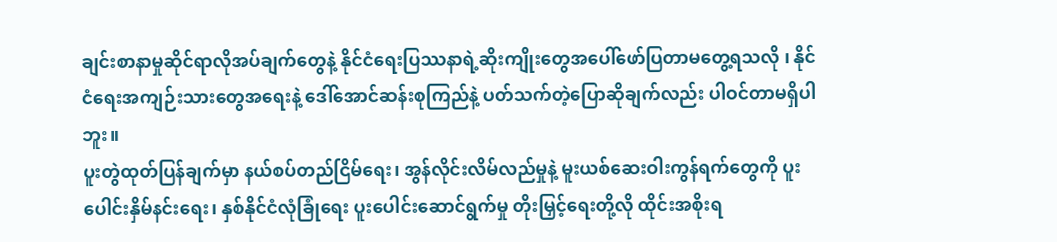ချင်းစာနာမှုဆိုင်ရာလိုအပ်ချက်တွေနဲ့ နိုင်ငံရေးပြဿနာရဲ့ဆိုးကျိုးတွေအပေါ်ဖော်ပြတာမတွေ့ရသလို ၊ နိုင်ငံရေးအကျဉ်းသားတွေအရေးနဲ့ ဒေါ်အောင်ဆန်းစုကြည်နဲ့ ပတ်သက်တဲ့ပြောဆိုချက်လည်း ပါဝင်တာမရှိပါဘူး။
ပူးတွဲထုတ်ပြန်ချက်မှာ နယ်စပ်တည်ငြိမ်ရေး၊ အွန်လိုင်းလိမ်လည်မှုနဲ့ မူးယစ်ဆေးဝါးကွန်ရက်တွေကို ပူးပေါင်းနှိမ်နင်းရေး၊ နှစ်နိုင်ငံလုံခြုံရေး ပူးပေါင်းဆောင်ရွက်မှု တိုးမြှင့်ရေးတို့လို ထိုင်းအစိုးရ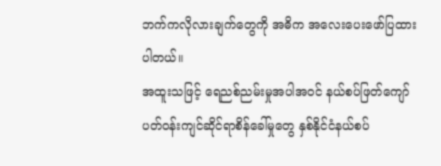ဘက်ကလိုလားချက်တွေကို အဓိက အလေးပေးဖော်ပြထားပါတယ်။
အထူးသဖြင့် ရေညစ်ညမ်းမှုအပါအဝင် နယ်စပ်ဖြတ်ကျော် ပတ်ဝန်းကျင်ဆိုင်ရာစိန်ခေါ်မှုတွေ နှစ်နိုင်ငံနယ်စပ်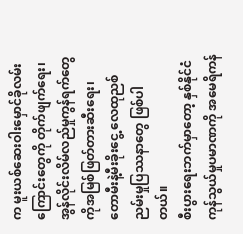က မူးယစ်ဆေးဝါးမှောင်ခိုလမ်းကြောင်းတွေကို တိုက်ဖျက်ရေး၊ အွန်လိုင်းလိမ်လည်မှုကွန်ရက်တွေကိုအမြစ်ဖြတ်တားဆီးရေး၊ တောမီးနဲ့မီးခိုးငွေ့ လေထုညစ်ညမ်းမှုပြဿနာတွေ ဖြစ်ပါတယ်။
စီးပွားရေးဘက်မှာတော့ နှစ်နိုင်ငံကုန်သွယ်မှုပမာဏကို အမေရိကန်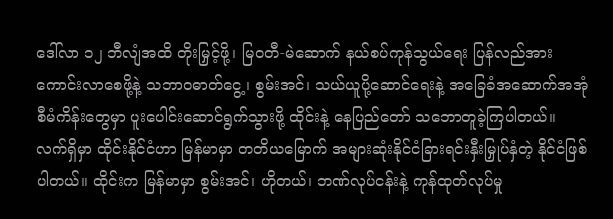ဒေါ်လာ ၁၂ ဘီလျံအထိ တိုးမြှင့်ဖို့၊ မြဝတီ-မဲဆောက် နယ်စပ်ကုန်သွယ်ရေး ပြန်လည်အားကောင်းလာစေဖို့နဲ့ သဘာဝဓာတ်ငွေ့၊ စွမ်းအင်၊ သယ်ယူပို့ဆောင်ရေးနဲ့ အခြေခံအဆောက်အအုံစီမံကိန်းတွေမှာ ပူးပေါင်းဆောင်ရွက်သွားဖို့ ထိုင်းနဲ့ နေပြည်တော် သဘောတူခဲ့ကြပါတယ်။
လက်ရှိမှာ ထိုင်းနိုင်ငံဟာ မြန်မာမှာ တတိယမြောက် အများဆုံးနိုင်ငံခြားရင်းနှီးမြှုပ်နှံတဲ့ နိုင်ငံဖြစ်ပါတယ်။ ထိုင်းက မြန်မာမှာ စွမ်းအင်၊ ဟိုတယ်၊ ဘဏ်လုပ်ငန်းနဲ့ ကုန်ထုတ်လုပ်မှု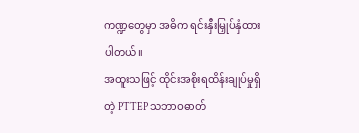ကဏ္ဍတွေမှာ အဓိက ရင်းနှီးမြှုပ်နှံထားပါတယ်။
အထူးသဖြင့် ထိုင်းအစိုးရထိန်းချုပ်မှုရှိတဲ့ PTTEP သဘာဝဓာတ်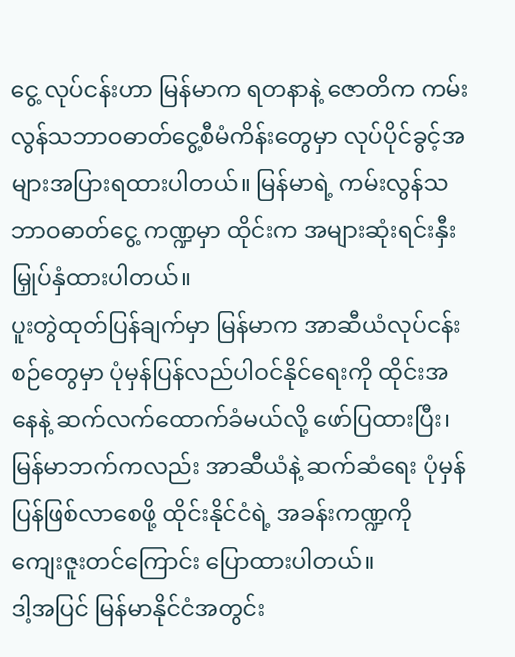ငွေ့ လုပ်ငန်းဟာ မြန်မာက ရတနာနဲ့ ဇောတိက ကမ်းလွန်သဘာဝဓာတ်ငွေ့စီမံကိန်းတွေမှာ လုပ်ပိုင်ခွင့်အများအပြားရထားပါတယ်။ မြန်မာရဲ့ ကမ်းလွန်သဘာဝဓာတ်ငွေ့ ကဏ္ဍမှာ ထိုင်းက အများဆုံးရင်းနှီးမြှုပ်နှံထားပါတယ်။
ပူးတွဲထုတ်ပြန်ချက်မှာ မြန်မာက အာဆီယံလုပ်ငန်းစဉ်တွေမှာ ပုံမှန်ပြန်လည်ပါဝင်နိုင်ရေးကို ထိုင်းအနေနဲ့ ဆက်လက်ထောက်ခံမယ်လို့ ဖော်ပြထားပြီး၊ မြန်မာဘက်ကလည်း အာဆီယံနဲ့ ဆက်ဆံရေး ပုံမှန်ပြန်ဖြစ်လာစေဖို့ ထိုင်းနိုင်ငံရဲ့ အခန်းကဏ္ဍကို ကျေးဇူးတင်ကြောင်း ပြောထားပါတယ်။
ဒါ့အပြင် မြန်မာနိုင်ငံအတွင်း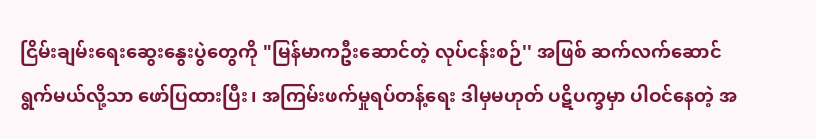ငြိမ်းချမ်းရေးဆွေးနွေးပွဲတွေကို "မြန်မာကဦးဆောင်တဲ့ လုပ်ငန်းစဉ်'' အဖြစ် ဆက်လက်ဆောင်ရွက်မယ်လို့သာ ဖော်ပြထားပြီး၊ အကြမ်းဖက်မှုရပ်တန့်ရေး ဒါမှမဟုတ် ပဋိပက္ခမှာ ပါဝင်နေတဲ့ အ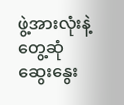ဖွဲ့အားလုံးနဲ့ တွေ့ဆုံဆွေးနွေး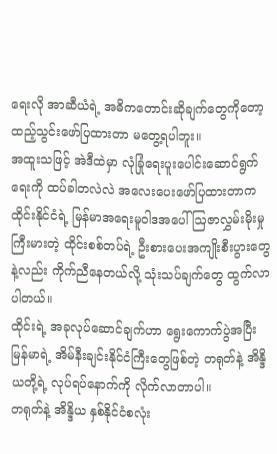ရေးလို အာဆီယံရဲ့ အဓိကတောင်းဆိုချက်တွေကိုတော့ ထည့်သွင်းဖော်ပြထားတာ မတွေ့ရပါဘူး။
အထူးသဖြင့် အဲဒီထဲမှာ လုံခြုံရေးပူးပေါင်းဆောင်ရွက်ရေးကို ထပ်ခါတလဲလဲ အလေးပေးဖော်ပြထားတာက ထိုင်းနိုင်ငံရဲ့ မြန်မာအရေးမူဝါဒအပေါ် ဩဇာလွှမ်းမိုးမှုကြီးမားတဲ့ ထိုင်းစစ်တပ်ရဲ့ ဦးစားပေးအကျိုးစီးပွားတွေနဲ့လည်း ကိုက်ညီနေတယ်လို့ သုံးသပ်ချက်တွေ ထွက်လာပါတယ်။
ထိုင်းရဲ့ အခုလုပ်ဆောင်ချက်ဟာ ရွေးကောက်ပွဲအပြီး မြန်မာရဲ့ အိမ်နီးချင်းနိုင်ငံကြီးတွေဖြစ်တဲ့ တရုတ်နဲ့ အိန္ဒိယတို့ရဲ့ လုပ်ရပ်နောက်ကို လိုက်လာတာပါ။
တရုတ်နဲ့ အိန္ဒိယ နှစ်နိုင်ငံစလုံး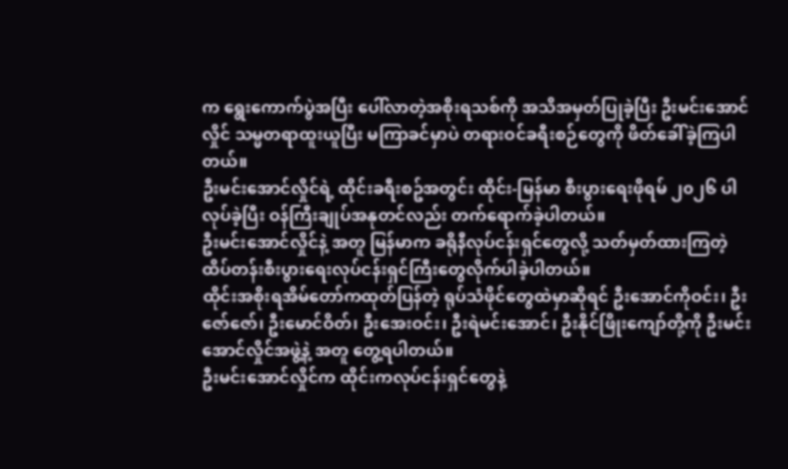က ရွေးကောက်ပွဲအပြီး ပေါ်လာတဲ့အစိုးရသစ်ကို အသိအမှတ်ပြုခဲ့ပြီး ဦးမင်းအောင်လှိုင် သမ္မတရာထူးယူပြီး မကြာခင်မှာပဲ တရားဝင်ခရီးစဉ်တွေကို ဖိတ်ခေါ်ခဲ့ကြပါတယ်။
ဦးမင်းအောင်လှိုင်ရဲ့ ထိုင်းခရီးစဥ်အတွင်း ထိုင်း-မြန်မာ စီးပွားရေးဖိုရမ် ၂၀၂၆ ပါလုပ်ခဲ့ပြီး ဝန်ကြီးချုပ်အနုတင်လည်း တက်ရောက်ခဲ့ပါတယ်။
ဦးမင်းအောင်လှိုင်နဲ့ အတူ မြန်မာက ခရိုနီလုပ်ငန်းရှင်တွေလို့ သတ်မှတ်ထားကြတဲ့ ထိပ်တန်းစီးပွားရေးလုပ်ငန်းရှင်ကြီးတွေလိုက်ပါခဲ့ပါတယ်။
ထိုင်းအစိုးရအိမ်တော်ကထုတ်ပြန်တဲ့ ရုပ်သံဖိုင်တွေထဲမှာဆိုရင် ဦးအောင်ကိုဝင်း၊ ဦးဇော်ဇော်၊ ဦးမောင်ဝိတ်၊ ဦးအေးဝင်း၊ ဦးရဲမင်းအောင်၊ ဦးနိုင်ဖြိုးကျော်တို့ကို ဦးမင်းအောင်လှိုင်အဖွဲ့နဲ့ အတူ တွေ့ရပါတယ်။
ဦးမင်းအောင်လှိုင်က ထိုင်းကလုပ်ငန်းရှင်တွေနဲ့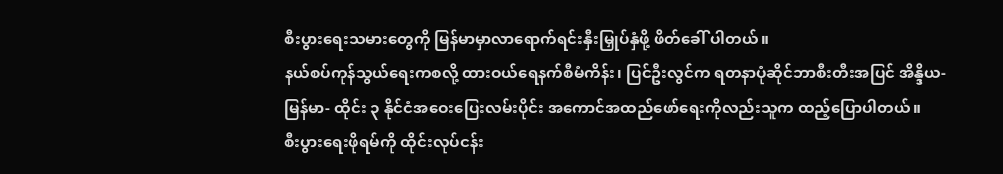စီးပွားရေးသမားတွေကို မြန်မာမှာလာရောက်ရင်းနှီးမြှုပ်နှံဖို့ ဖိတ်ခေါ် ပါတယ်။
နယ်စပ်ကုန်သွယ်ရေးကစလို့ ထားဝယ်ရေနက်စီမံကိန်း၊ ပြင်ဦးလွင်က ရတနာပုံဆိုင်ဘာစီးတီးအပြင် အိန္ဒိယ- မြန်မာ- ထိုင်း ၃ နိုင်ငံအဝေးပြေးလမ်းပိုင်း အကောင်အထည်ဖော်ရေးကိုလည်းသူက ထည့်ပြောပါတယ်။
စီးပွားရေးဖိုရမ်ကို ထိုင်းလုပ်ငန်း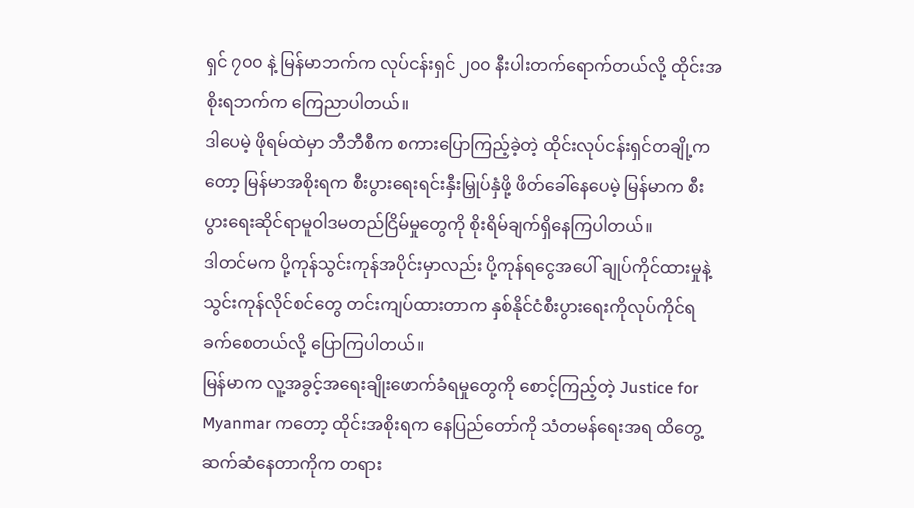ရှင် ၇၀၀ နဲ့ မြန်မာဘက်က လုပ်ငန်းရှင် ၂၀၀ နီးပါးတက်ရောက်တယ်လို့ ထိုင်းအစိုးရဘက်က ကြေညာပါတယ်။
ဒါပေမဲ့ ဖိုရမ်ထဲမှာ ဘီဘီစီက စကားပြောကြည့်ခဲ့တဲ့ ထိုင်းလုပ်ငန်းရှင်တချို့ကတော့ မြန်မာအစိုးရက စီးပွားရေးရင်းနှီးမြှုပ်နှံဖို့ ဖိတ်ခေါ်နေပေမဲ့ မြန်မာက စီးပွားရေးဆိုင်ရာမူဝါဒမတည်ငြိမ်မှုတွေကို စိုးရိမ်ချက်ရှိနေကြပါတယ်။
ဒါတင်မက ပို့ကုန်သွင်းကုန်အပိုင်းမှာလည်း ပို့ကုန်ရငွေအပေါ် ချုပ်ကိုင်ထားမှုနဲ့ သွင်းကုန်လိုင်စင်တွေ တင်းကျပ်ထားတာက နှစ်နိုင်ငံစီးပွားရေးကိုလုပ်ကိုင်ရခက်စေတယ်လို့ ပြောကြပါတယ်။
မြန်မာက လူ့အခွင့်အရေးချိုးဖောက်ခံရမှုတွေကို စောင့်ကြည့်တဲ့ Justice for Myanmar ကတော့ ထိုင်းအစိုးရက နေပြည်တော်ကို သံတမန်ရေးအရ ထိတွေ့ဆက်ဆံနေတာကိုက တရား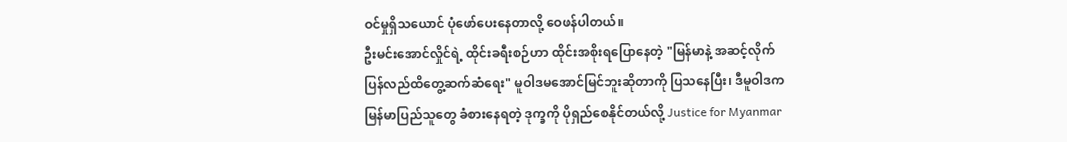ဝင်မှုရှိသယောင် ပုံဖော်ပေးနေတာလို့ ဝေဖန်ပါတယ်။
ဦးမင်းအောင်လှိုင်ရဲ့ ထိုင်းခရီးစဉ်ဟာ ထိုင်းအစိုးရပြောနေတဲ့ "မြန်မာနဲ့ အဆင့်လိုက်ပြန်လည်ထိတွေ့ဆက်ဆံရေး" မူဝါဒမအောင်မြင်ဘူးဆိုတာကို ပြသနေပြီး၊ ဒီမူဝါဒက မြန်မာပြည်သူတွေ ခံစားနေရတဲ့ ဒုက္ခကို ပိုရှည်စေနိုင်တယ်လို့ Justice for Myanmar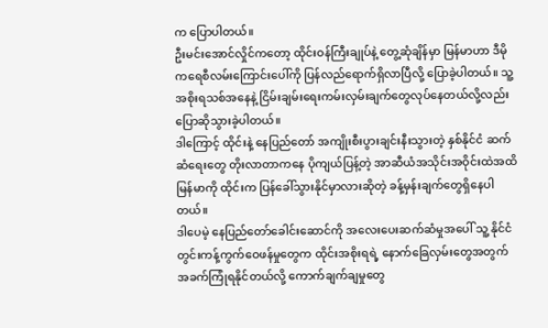က ပြောပါတယ်။
ဦးမင်းအောင်လှိုင်ကတော့ ထိုင်းဝန်ကြီးချုပ်နဲ့ တွေ့ဆုံချိန်မှာ မြန်မာဟာ ဒီမိုကရေစီလမ်းကြောင်းပေါ်ကို ပြန်လည်ရောက်ရှိလာပြီလို့ ပြောခဲ့ပါတယ်။ သူ့ အစိုးရသစ်အနေနဲ့ ငြိမ်းချမ်းရေးကမ်းလှမ်းချက်တွေလုပ်နေတယ်လို့လည်း ပြောဆိုသွားခဲ့ပါတယ်။
ဒါကြောင့် ထိုင်းနဲ့ နေပြည်တော် အကျိုးစီးပွားချင်းနီးသွားတဲ့ နှစ်နိုင်ငံ ဆက်ဆံရေးတွေ တိုးလာတာကနေ ပိုကျယ်ပြန့်တဲ့ အာဆီယံအသိုင်းအဝိုင်းထဲအထိ မြန်မာကို ထိုင်းက ပြန်ခေါ်သွားနိုင်မှာလားဆိုတဲ့ ခန့်မှန်းချက်တွေရှိနေပါတယ်။
ဒါပေမဲ့ နေပြည်တော်ခေါင်းဆောင်ကို အလေးပေးဆက်ဆံမှုအပေါ် သူ့ နိုင်ငံတွင်းကန့်ကွက်ဝေဖန်မှုတွေက ထိုင်းအစိုးရရဲ့ နောက်ခြေလှမ်းတွေအတွက် အခက်ကြုံရနိုင်တယ်လို့ ကောက်ချက်ချမှုတွေ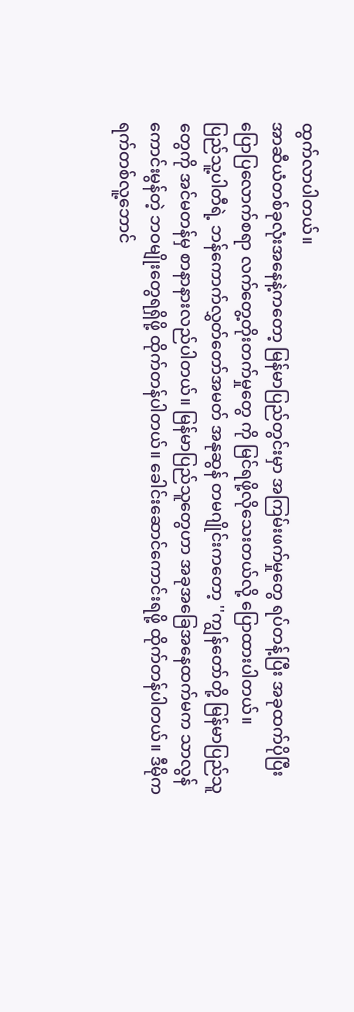ထွက်လာပါတယ်။
အာဆီယံတစ်ခုလုံးအနေနဲ့ကတော့ မြန်မာပြည်တွင်းမှာ အကြမ်းဖက်မှုတွေ ရပ်တန့်ပြီး အခုထက်ပိုပြီး ပြောပြလောက်စရာ လက်တွေ့တိုးတက်မှုတွေ ကို မြင်ရဖို့လိုသေးတယ်လို့ ပြောထားပါတယ်။
ပြည်သူ့ပါတီရဲ့ ဘန်ကောက်လွှတ်တော်အမတ် အနုဆွန် တမဂျိုင်းကတော့ ''ကျွန်တော်တို့ မြန်မာပြည်သူတွေကို အင်မတန်မှ စာနာနားလည်ပါတယ်။ မြန်မာပြည်သူတွေဟာ အခုအခြေအနေထက်မက သာလွန်ကောင်းမွန်တဲ့ ဘဝမျိုးတွေရရှိဖို့ ထိုက်တန်ပါတယ်။ ခေါင်းဆောင်ကောင်းရဖို့ ထိုက်တန်ပါတယ်။ ဒီမိုကရက်တစ်လူ့ဘောင်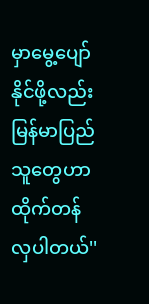မှာမွေ့ပျော်နိုင်ဖို့လည်း မြန်မာပြည်သူတွေဟာ ထိုက်တန်လှပါတယ်''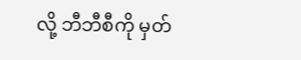လို့ ဘီဘီစီကို မှတ်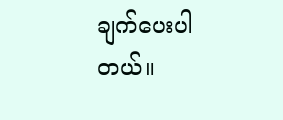ချက်ပေးပါတယ်။